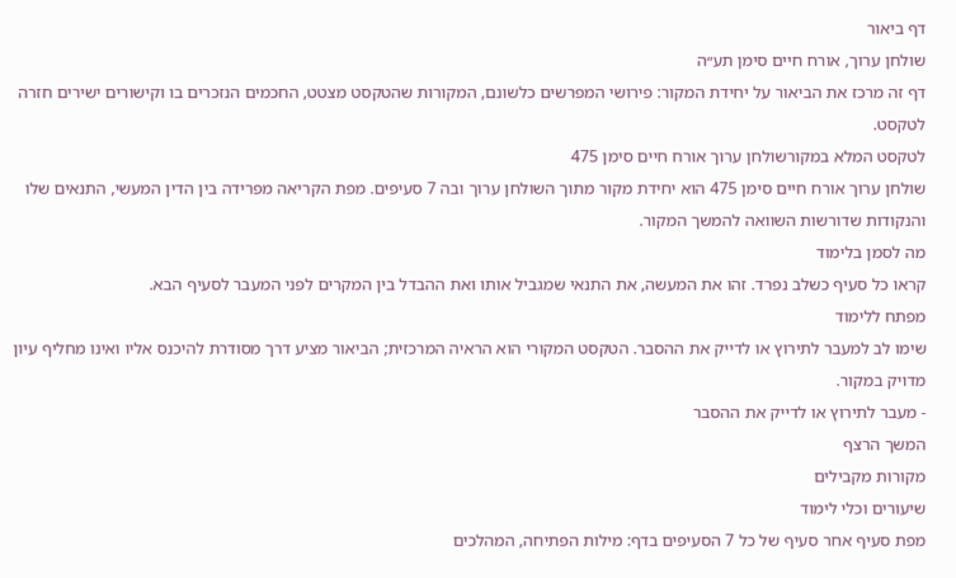דף ביאור
שולחן ערוך, אורח חיים סימן תע״ה
דף זה מרכז את הביאור על יחידת המקור: פירושי המפרשים כלשונם, המקורות שהטקסט מצטט, החכמים הנזכרים בו וקישורים ישירים חזרה לטקסט.
לטקסט המלא במקורשולחן ערוך אורח חיים סימן 475
שולחן ערוך אורח חיים סימן 475 הוא יחידת מקור מתוך השולחן ערוך ובה 7 סעיפים. מפת הקריאה מפרידה בין הדין המעשי, התנאים שלו והנקודות שדורשות השוואה להמשך המקור.
מה לסמן בלימוד
קראו כל סעיף כשלב נפרד. זהו את המעשה, את התנאי שמגביל אותו ואת ההבדל בין המקרים לפני המעבר לסעיף הבא.
מפתח ללימוד
שימו לב למעבר לתירוץ או לדייק את ההסבר. הטקסט המקורי הוא הראיה המרכזית; הביאור מציע דרך מסודרת להיכנס אליו ואינו מחליף עיון מדויק במקור.
- מעבר לתירוץ או לדייק את ההסבר
המשך הרצף
מקורות מקבילים
שיעורים וכלי לימוד
מפת סעיף אחר סעיף של כל 7 הסעיפים בדף: מילות הפתיחה, המהלכים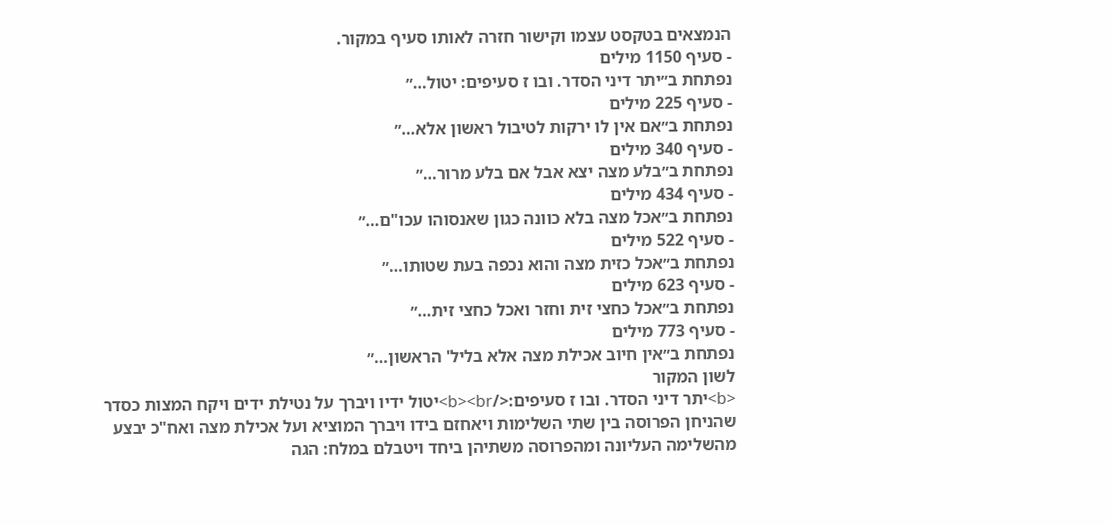הנמצאים בטקסט עצמו וקישור חזרה לאותו סעיף במקור.
- סעיף 1150 מילים
נפתחת ב״יתר דיני הסדר. ובו ז סעיפים: יטול…״
- סעיף 225 מילים
נפתחת ב״אם אין לו ירקות לטיבול ראשון אלא…״
- סעיף 340 מילים
נפתחת ב״בלע מצה יצא אבל אם בלע מרור…״
- סעיף 434 מילים
נפתחת ב״אכל מצה בלא כוונה כגון שאנסוהו עכו"ם…״
- סעיף 522 מילים
נפתחת ב״אכל כזית מצה והוא נכפה בעת שטותו…״
- סעיף 623 מילים
נפתחת ב״אכל כחצי זית וחזר ואכל כחצי זית…״
- סעיף 773 מילים
נפתחת ב״אין חיוב אכילת מצה אלא בליל' הראשון…״
לשון המקור
<b>יתר דיני הסדר. ובו ז סעיפים:</b><br>יטול ידיו ויברך על נטילת ידים ויקח המצות כסדר שהניחן הפרוסה בין שתי השלימות ויאחזם בידו ויברך המוציא ועל אכילת מצה ואח"כ יבצע מהשלימה העליונה ומהפרוסה משתיהן ביחד ויטבלם במלח: הגה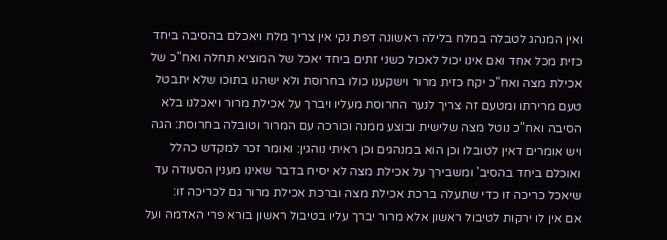ואין המנהג לטבלה במלח בלילה ראשונה דפת נקי אין צריך מלח ויאכלם בהסיבה ביחד כזית מכל אחד ואם אינו יכול לאכול כשני זתים ביחד יאכל של המוציא תחלה ואח"כ של אכילת מצה ואח"כ יקח כזית מרור וישקענו כולו בחרוסת ולא ישהנו בתוכו שלא יתבטל טעם מרירתו ומטעם זה צריך לנער החרוסת מעליו ויברך על אכילת מרור ויאכלנו בלא הסיבה ואח"כ נוטל מצה שלישית ובוצע ממנה וכורכה עם המרור וטובלה בחרוסת: הגה ויש אומרים דאין לטובלו וכן הוא במנהגים וכן ראיתי נוהגין: ואומר זכר למקדש כהלל ואוכלם ביחד בהסיב' ומשבירך על אכילת מצה לא יסיח בדבר שאינו מענין הסעודה עד שיאכל כריכה זו כדי שתעלה ברכת אכילת מצה וברכת אכילת מרור גם לכריכה זו:
אם אין לו ירקות לטיבול ראשון אלא מרור יברך עליו בטיבול ראשון בורא פרי האדמה ועל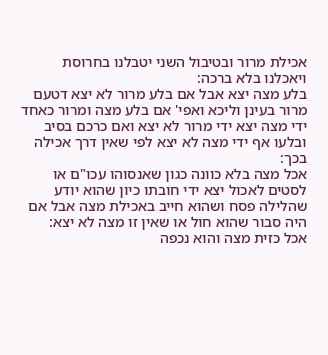אכילת מרור ובטיבול השני יטבלנו בחרוסת ויאכלנו בלא ברכה:
בלע מצה יצא אבל אם בלע מרור לא יצא דטעם מרור בעינן וליכא ואפי' אם בלע מצה ומרור כאחד ידי מצה יצא ידי מרור לא יצא ואם כרכם בסיב ובלעו אף ידי מצה לא יצא לפי שאין דרך אכילה בכך:
אכל מצה בלא כוונה כגון שאנסוהו עכו"ם או לסטים לאכול יצא ידי חובתו כיון שהוא יודע שהלילה פסח ושהוא חייב באכילת מצה אבל אם היה סבור שהוא חול או שאין זו מצה לא יצא:
אכל כזית מצה והוא נכפה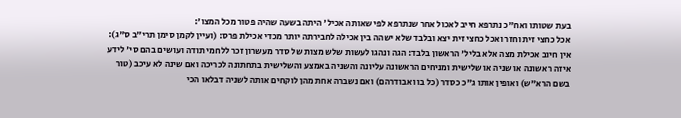בעת שטותו ואח"כ נתרפא חייב לאכול אחר שנתרפא לפי שאותה אכיל' היתה בשעה שהיה פטור מכל המצו':
אכל כחצי זית וחזר ואכל כחצי זית יצא ובלבד שלא ישהה בין אכילה לחבירתה יותר מכדי אכילת פרס: (ועיין לקמן סימן תרי"ב ס"ג):
אין חיוב אכילת מצה אלא בליל' הראשון בלבד: הגה ונהגו לעשות שלש מצות של סדר מעשרון זכר ללחמי תודה ועושים בהם סי' לידע איזה ראשונה או שניה או שלישית ומניחים הראשונה עליונה והשניה באמצע והשלישית בתחתונה לכריכה ואם שינה לא עיכב (טור בשם הרא"ש) ואופין אותו ג"כ כסדר (כל בו ואבודרהם) ואם נשברה אחת מהן לוקחים אותה לשניה דבלאו הכי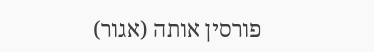פורסין אותה (אגור)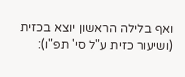ואף בלילה הראשון יוצא בכזית (ושיעור כזית ע"ל סי' תפ"ו):